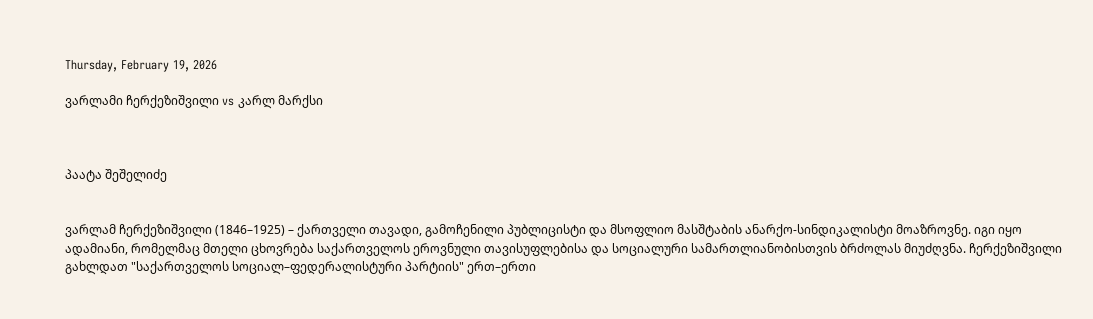Thursday, February 19, 2026

ვარლამი ჩერქეზიშვილი vs კარლ მარქსი



პაატა შეშელიძე


ვარლამ ჩერქეზიშვილი (1846–1925) – ქართველი თავადი, გამოჩენილი პუბლიცისტი და მსოფლიო მასშტაბის ანარქო-სინდიკალისტი მოაზროვნე. იგი იყო ადამიანი, რომელმაც მთელი ცხოვრება საქართველოს ეროვნული თავისუფლებისა და სოციალური სამართლიანობისთვის ბრძოლას მიუძღვნა. ჩერქეზიშვილი გახლდათ "საქართველოს სოციალ–ფედერალისტური პარტიის" ერთ–ერთი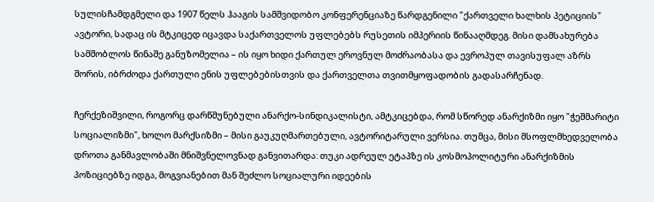სულისჩამდგმელი და 1907 წელს ჰააგის სამშვიდობო კონფერენციაზე წარდგენილი "ქართველი ხალხის პეტიციის" ავტორი, სადაც ის მტკიცედ იცავდა საქართველოს უფლებებს რუსეთის იმპერიის წინააღმდეგ. მისი დამსახურება სამშობლოს წინაშე განუზომელია – ის იყო ხიდი ქართულ ეროვნულ მოძრაობასა და ევროპულ თავისუფალ აზრს შორის, იბრძოდა ქართული ენის უფლებებისთვის და ქართველთა თვითმყოფადობის გადასარჩენად.

ჩერქეზიშვილი, როგორც დარწმუნებული ანარქო-სინდიკალისტი, ამტკიცებდა, რომ სწორედ ანარქიზმი იყო "ჭეშმარიტი სოციალიზმი", ხოლო მარქსიზმი – მისი გაუკუღმართებული, ავტორიტარული ვერსია. თუმცა, მისი მსოფლმხედველობა დროთა განმავლობაში მნიშვნელოვნად განვითარდა: თუკი ადრეულ ეტაპზე ის კოსმოპოლიტური ანარქიზმის პოზიციებზე იდგა, მოგვიანებით მან შეძლო სოციალური იდეების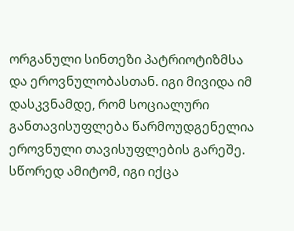ორგანული სინთეზი პატრიოტიზმსა და ეროვნულობასთან. იგი მივიდა იმ დასკვნამდე, რომ სოციალური განთავისუფლება წარმოუდგენელია ეროვნული თავისუფლების გარეშე. სწორედ ამიტომ, იგი იქცა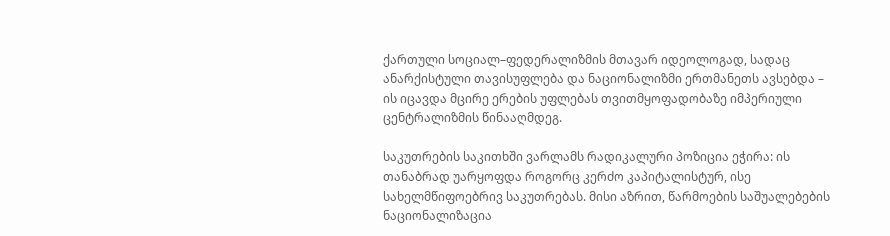ქართული სოციალ–ფედერალიზმის მთავარ იდეოლოგად, სადაც ანარქისტული თავისუფლება და ნაციონალიზმი ერთმანეთს ავსებდა – ის იცავდა მცირე ერების უფლებას თვითმყოფადობაზე იმპერიული ცენტრალიზმის წინააღმდეგ.

საკუთრების საკითხში ვარლამს რადიკალური პოზიცია ეჭირა: ის თანაბრად უარყოფდა როგორც კერძო კაპიტალისტურ, ისე სახელმწიფოებრივ საკუთრებას. მისი აზრით, წარმოების საშუალებების ნაციონალიზაცია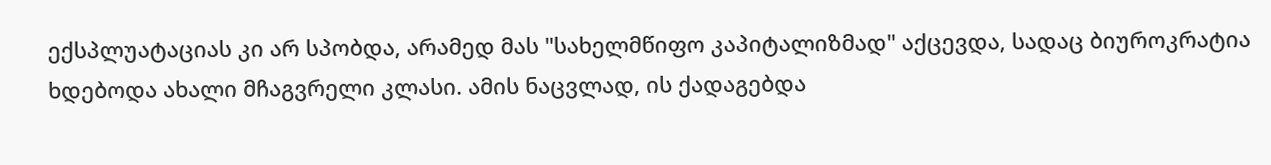ექსპლუატაციას კი არ სპობდა, არამედ მას "სახელმწიფო კაპიტალიზმად" აქცევდა, სადაც ბიუროკრატია ხდებოდა ახალი მჩაგვრელი კლასი. ამის ნაცვლად, ის ქადაგებდა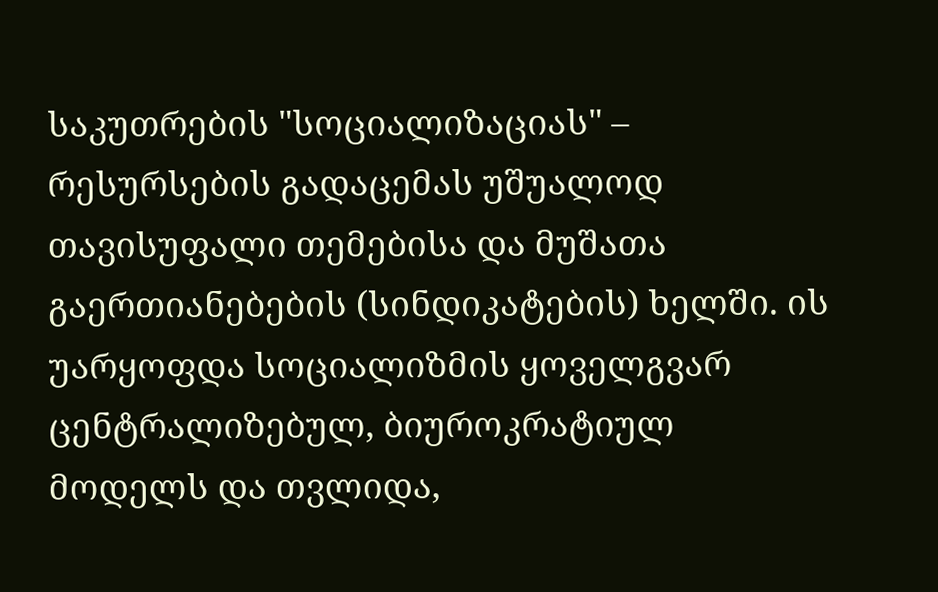საკუთრების "სოციალიზაციას" – რესურსების გადაცემას უშუალოდ თავისუფალი თემებისა და მუშათა გაერთიანებების (სინდიკატების) ხელში. ის უარყოფდა სოციალიზმის ყოველგვარ ცენტრალიზებულ, ბიუროკრატიულ მოდელს და თვლიდა,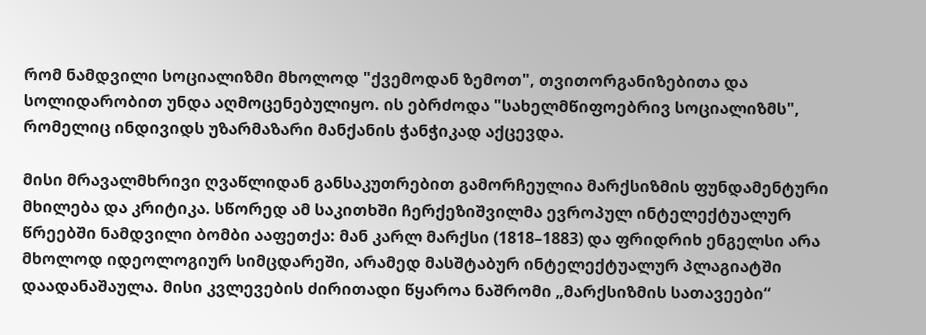რომ ნამდვილი სოციალიზმი მხოლოდ "ქვემოდან ზემოთ", თვითორგანიზებითა და სოლიდარობით უნდა აღმოცენებულიყო. ის ებრძოდა "სახელმწიფოებრივ სოციალიზმს", რომელიც ინდივიდს უზარმაზარი მანქანის ჭანჭიკად აქცევდა.

მისი მრავალმხრივი ღვაწლიდან განსაკუთრებით გამორჩეულია მარქსიზმის ფუნდამენტური მხილება და კრიტიკა. სწორედ ამ საკითხში ჩერქეზიშვილმა ევროპულ ინტელექტუალურ წრეებში ნამდვილი ბომბი ააფეთქა: მან კარლ მარქსი (1818–1883) და ფრიდრიხ ენგელსი არა მხოლოდ იდეოლოგიურ სიმცდარეში, არამედ მასშტაბურ ინტელექტუალურ პლაგიატში დაადანაშაულა. მისი კვლევების ძირითადი წყაროა ნაშრომი „მარქსიზმის სათავეები“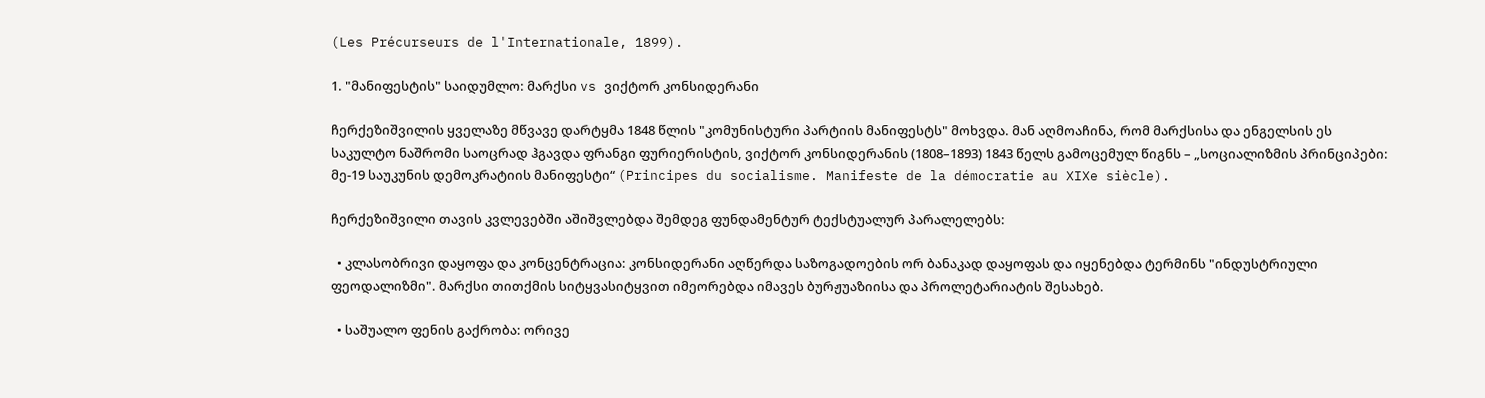(Les Précurseurs de l'Internationale, 1899).

1. "მანიფესტის" საიდუმლო: მარქსი vs ვიქტორ კონსიდერანი

ჩერქეზიშვილის ყველაზე მწვავე დარტყმა 1848 წლის "კომუნისტური პარტიის მანიფესტს" მოხვდა. მან აღმოაჩინა, რომ მარქსისა და ენგელსის ეს საკულტო ნაშრომი საოცრად ჰგავდა ფრანგი ფურიერისტის, ვიქტორ კონსიდერანის (1808–1893) 1843 წელს გამოცემულ წიგნს – „სოციალიზმის პრინციპები: მე-19 საუკუნის დემოკრატიის მანიფესტი“ (Principes du socialisme. Manifeste de la démocratie au XIXe siècle).

ჩერქეზიშვილი თავის კვლევებში აშიშვლებდა შემდეგ ფუნდამენტურ ტექსტუალურ პარალელებს:

  • კლასობრივი დაყოფა და კონცენტრაცია: კონსიდერანი აღწერდა საზოგადოების ორ ბანაკად დაყოფას და იყენებდა ტერმინს "ინდუსტრიული ფეოდალიზმი". მარქსი თითქმის სიტყვასიტყვით იმეორებდა იმავეს ბურჟუაზიისა და პროლეტარიატის შესახებ.

  • საშუალო ფენის გაქრობა: ორივე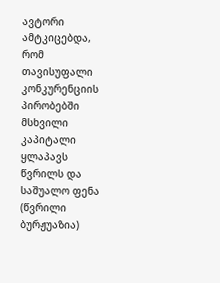ავტორი ამტკიცებდა, რომ თავისუფალი კონკურენციის პირობებში მსხვილი კაპიტალი ყლაპავს წვრილს და საშუალო ფენა (წვრილი ბურჟუაზია)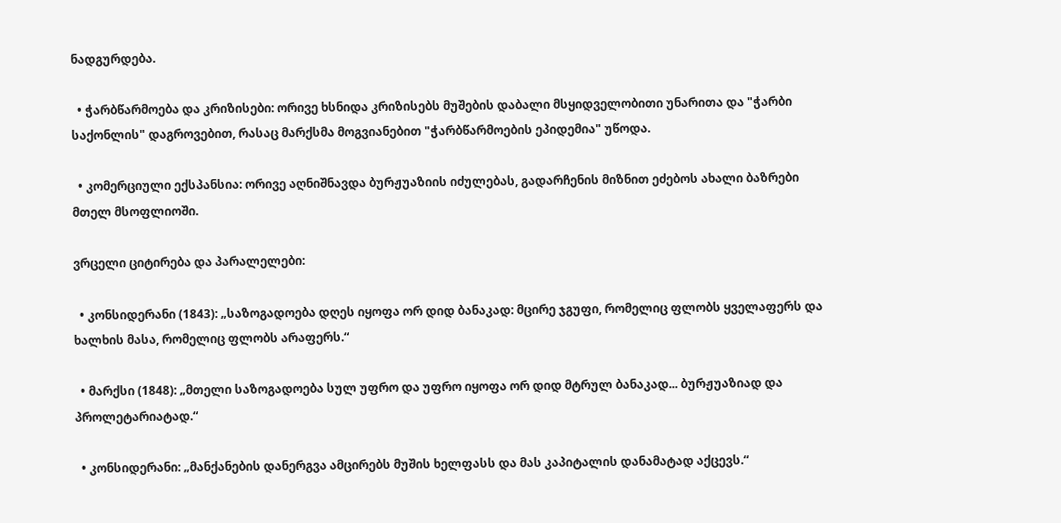ნადგურდება.

  • ჭარბწარმოება და კრიზისები: ორივე ხსნიდა კრიზისებს მუშების დაბალი მსყიდველობითი უნარითა და "ჭარბი საქონლის" დაგროვებით, რასაც მარქსმა მოგვიანებით "ჭარბწარმოების ეპიდემია" უწოდა.

  • კომერციული ექსპანსია: ორივე აღნიშნავდა ბურჟუაზიის იძულებას, გადარჩენის მიზნით ეძებოს ახალი ბაზრები მთელ მსოფლიოში.

ვრცელი ციტირება და პარალელები:

  • კონსიდერანი (1843): „საზოგადოება დღეს იყოფა ორ დიდ ბანაკად: მცირე ჯგუფი, რომელიც ფლობს ყველაფერს და ხალხის მასა, რომელიც ფლობს არაფერს.“

  • მარქსი (1848): „მთელი საზოგადოება სულ უფრო და უფრო იყოფა ორ დიდ მტრულ ბანაკად... ბურჟუაზიად და პროლეტარიატად.“

  • კონსიდერანი: „მანქანების დანერგვა ამცირებს მუშის ხელფასს და მას კაპიტალის დანამატად აქცევს.“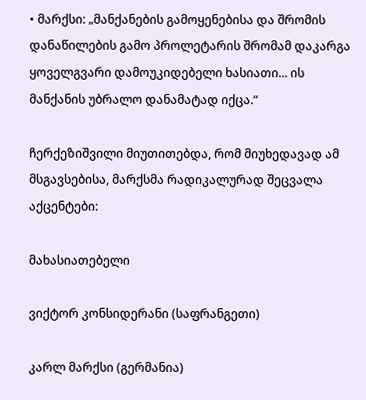• მარქსი: „მანქანების გამოყენებისა და შრომის დანაწილების გამო პროლეტარის შრომამ დაკარგა ყოველგვარი დამოუკიდებელი ხასიათი... ის მანქანის უბრალო დანამატად იქცა.“

ჩერქეზიშვილი მიუთითებდა, რომ მიუხედავად ამ მსგავსებისა, მარქსმა რადიკალურად შეცვალა აქცენტები:

მახასიათებელი

ვიქტორ კონსიდერანი (საფრანგეთი)

კარლ მარქსი (გერმანია)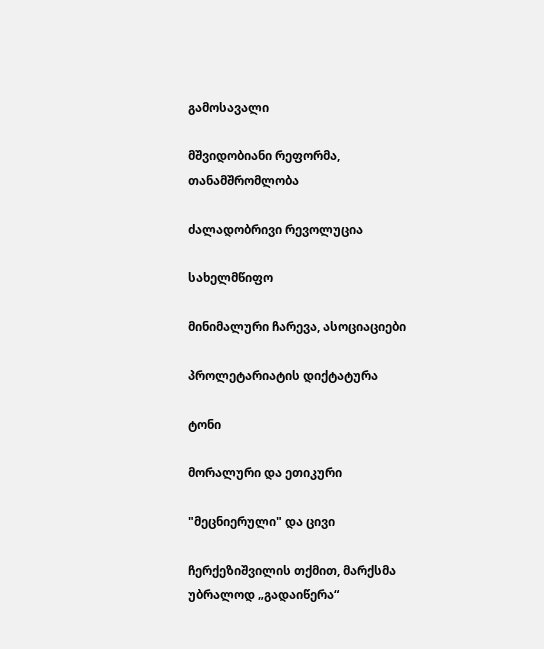გამოსავალი

მშვიდობიანი რეფორმა, თანამშრომლობა

ძალადობრივი რევოლუცია

სახელმწიფო

მინიმალური ჩარევა, ასოციაციები

პროლეტარიატის დიქტატურა

ტონი

მორალური და ეთიკური

"მეცნიერული" და ცივი

ჩერქეზიშვილის თქმით, მარქსმა უბრალოდ „გადაიწერა“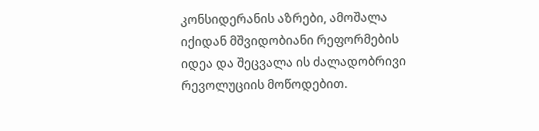კონსიდერანის აზრები, ამოშალა იქიდან მშვიდობიანი რეფორმების იდეა და შეცვალა ის ძალადობრივი რევოლუციის მოწოდებით.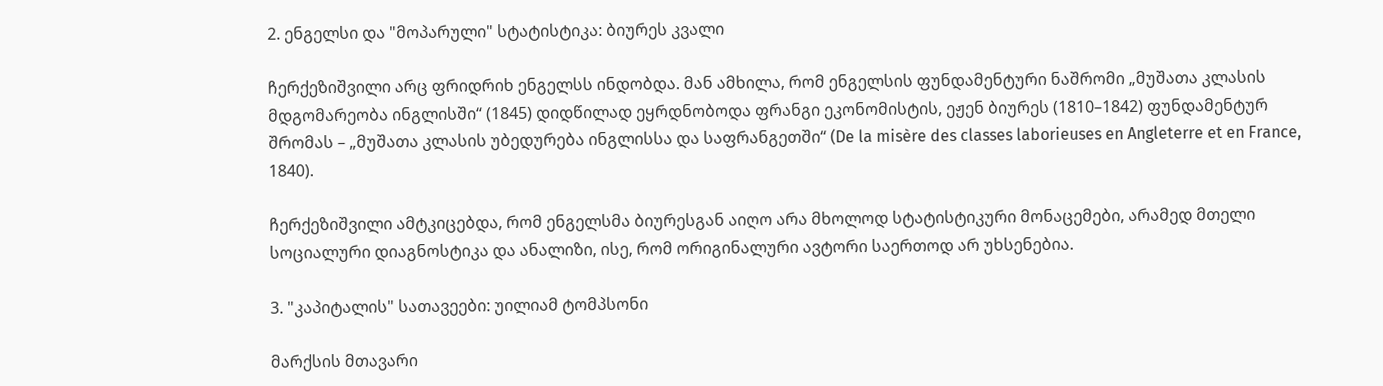2. ენგელსი და "მოპარული" სტატისტიკა: ბიურეს კვალი

ჩერქეზიშვილი არც ფრიდრიხ ენგელსს ინდობდა. მან ამხილა, რომ ენგელსის ფუნდამენტური ნაშრომი „მუშათა კლასის მდგომარეობა ინგლისში“ (1845) დიდწილად ეყრდნობოდა ფრანგი ეკონომისტის, ეჟენ ბიურეს (1810–1842) ფუნდამენტურ შრომას – „მუშათა კლასის უბედურება ინგლისსა და საფრანგეთში“ (De la misère des classes laborieuses en Angleterre et en France, 1840).

ჩერქეზიშვილი ამტკიცებდა, რომ ენგელსმა ბიურესგან აიღო არა მხოლოდ სტატისტიკური მონაცემები, არამედ მთელი სოციალური დიაგნოსტიკა და ანალიზი, ისე, რომ ორიგინალური ავტორი საერთოდ არ უხსენებია.

3. "კაპიტალის" სათავეები: უილიამ ტომპსონი

მარქსის მთავარი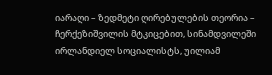იარაღი – ზედმეტი ღირებულების თეორია – ჩერქეზიშვილის მტკიცებით, სინამდვილეში ირლანდიელ სოციალისტს, უილიამ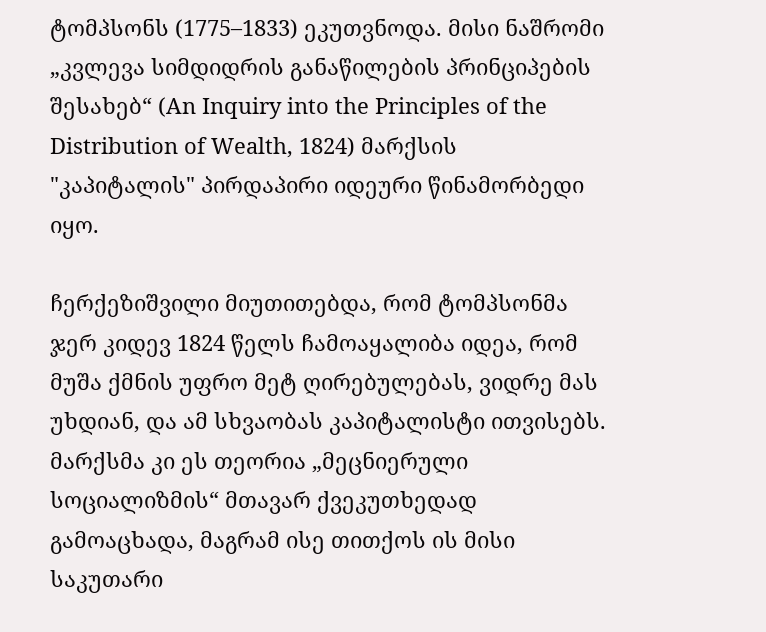ტომპსონს (1775–1833) ეკუთვნოდა. მისი ნაშრომი „კვლევა სიმდიდრის განაწილების პრინციპების შესახებ“ (An Inquiry into the Principles of the Distribution of Wealth, 1824) მარქსის "კაპიტალის" პირდაპირი იდეური წინამორბედი იყო.

ჩერქეზიშვილი მიუთითებდა, რომ ტომპსონმა ჯერ კიდევ 1824 წელს ჩამოაყალიბა იდეა, რომ მუშა ქმნის უფრო მეტ ღირებულებას, ვიდრე მას უხდიან, და ამ სხვაობას კაპიტალისტი ითვისებს. მარქსმა კი ეს თეორია „მეცნიერული სოციალიზმის“ მთავარ ქვეკუთხედად გამოაცხადა, მაგრამ ისე თითქოს ის მისი საკუთარი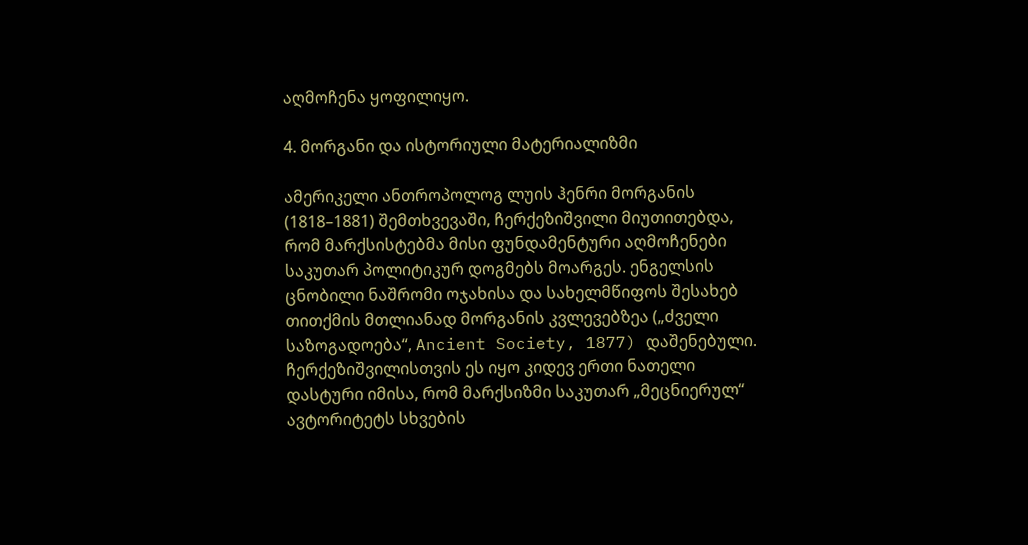აღმოჩენა ყოფილიყო.

4. მორგანი და ისტორიული მატერიალიზმი

ამერიკელი ანთროპოლოგ ლუის ჰენრი მორგანის (1818–1881) შემთხვევაში, ჩერქეზიშვილი მიუთითებდა, რომ მარქსისტებმა მისი ფუნდამენტური აღმოჩენები საკუთარ პოლიტიკურ დოგმებს მოარგეს. ენგელსის ცნობილი ნაშრომი ოჯახისა და სახელმწიფოს შესახებ თითქმის მთლიანად მორგანის კვლევებზეა („ძველი საზოგადოება“, Ancient Society, 1877) დაშენებული. ჩერქეზიშვილისთვის ეს იყო კიდევ ერთი ნათელი დასტური იმისა, რომ მარქსიზმი საკუთარ „მეცნიერულ“ ავტორიტეტს სხვების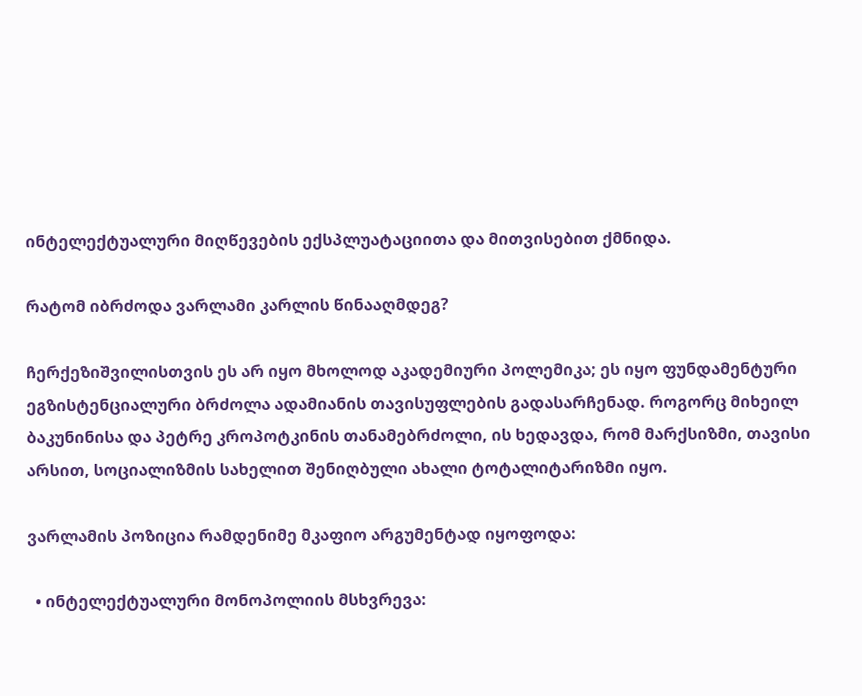ინტელექტუალური მიღწევების ექსპლუატაციითა და მითვისებით ქმნიდა.

რატომ იბრძოდა ვარლამი კარლის წინააღმდეგ?

ჩერქეზიშვილისთვის ეს არ იყო მხოლოდ აკადემიური პოლემიკა; ეს იყო ფუნდამენტური ეგზისტენციალური ბრძოლა ადამიანის თავისუფლების გადასარჩენად. როგორც მიხეილ ბაკუნინისა და პეტრე კროპოტკინის თანამებრძოლი, ის ხედავდა, რომ მარქსიზმი, თავისი არსით, სოციალიზმის სახელით შენიღბული ახალი ტოტალიტარიზმი იყო.

ვარლამის პოზიცია რამდენიმე მკაფიო არგუმენტად იყოფოდა:

  • ინტელექტუალური მონოპოლიის მსხვრევა: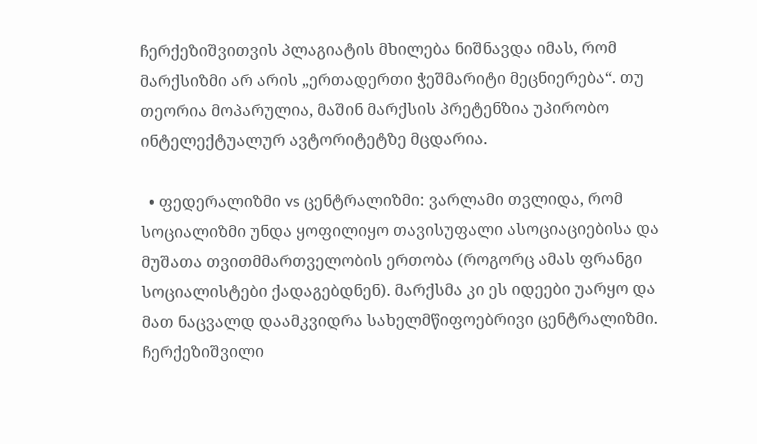ჩერქეზიშვითვის პლაგიატის მხილება ნიშნავდა იმას, რომ მარქსიზმი არ არის „ერთადერთი ჭეშმარიტი მეცნიერება“. თუ თეორია მოპარულია, მაშინ მარქსის პრეტენზია უპირობო ინტელექტუალურ ავტორიტეტზე მცდარია.

  • ფედერალიზმი vs ცენტრალიზმი: ვარლამი თვლიდა, რომ სოციალიზმი უნდა ყოფილიყო თავისუფალი ასოციაციებისა და მუშათა თვითმმართველობის ერთობა (როგორც ამას ფრანგი სოციალისტები ქადაგებდნენ). მარქსმა კი ეს იდეები უარყო და მათ ნაცვალდ დაამკვიდრა სახელმწიფოებრივი ცენტრალიზმი. ჩერქეზიშვილი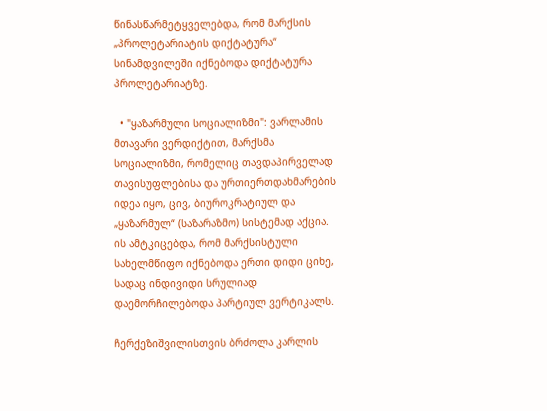წინასწარმეტყველებდა, რომ მარქსის „პროლეტარიატის დიქტატურა“ სინამდვილეში იქნებოდა დიქტატურა პროლეტარიატზე.

  • "ყაზარმული სოციალიზმი": ვარლამის მთავარი ვერდიქტით, მარქსმა სოციალიზმი, რომელიც თავდაპირველად თავისუფლებისა და ურთიერთდახმარების იდეა იყო, ცივ, ბიუროკრატიულ და „ყაზარმულ“ (საზარაზმო) სისტემად აქცია. ის ამტკიცებდა, რომ მარქსისტული სახელმწიფო იქნებოდა ერთი დიდი ციხე, სადაც ინდივიდი სრულიად დაემორჩილებოდა პარტიულ ვერტიკალს.

ჩერქეზიშვილისთვის ბრძოლა კარლის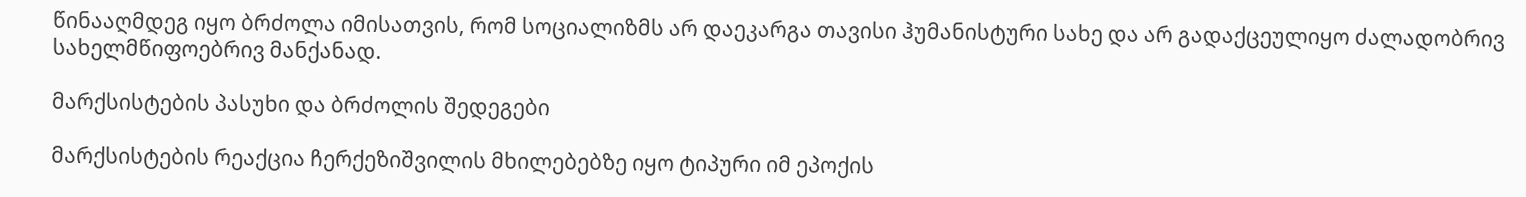წინააღმდეგ იყო ბრძოლა იმისათვის, რომ სოციალიზმს არ დაეკარგა თავისი ჰუმანისტური სახე და არ გადაქცეულიყო ძალადობრივ სახელმწიფოებრივ მანქანად.

მარქსისტების პასუხი და ბრძოლის შედეგები

მარქსისტების რეაქცია ჩერქეზიშვილის მხილებებზე იყო ტიპური იმ ეპოქის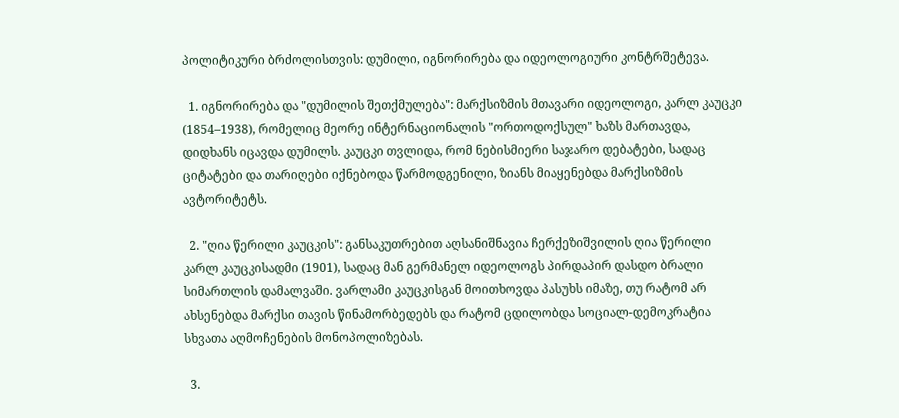პოლიტიკური ბრძოლისთვის: დუმილი, იგნორირება და იდეოლოგიური კონტრშეტევა.

  1. იგნორირება და "დუმილის შეთქმულება": მარქსიზმის მთავარი იდეოლოგი, კარლ კაუცკი (1854–1938), რომელიც მეორე ინტერნაციონალის "ორთოდოქსულ" ხაზს მართავდა, დიდხანს იცავდა დუმილს. კაუცკი თვლიდა, რომ ნებისმიერი საჯარო დებატები, სადაც ციტატები და თარიღები იქნებოდა წარმოდგენილი, ზიანს მიაყენებდა მარქსიზმის ავტორიტეტს.

  2. "ღია წერილი კაუცკის": განსაკუთრებით აღსანიშნავია ჩერქეზიშვილის ღია წერილი კარლ კაუცკისადმი (1901), სადაც მან გერმანელ იდეოლოგს პირდაპირ დასდო ბრალი სიმართლის დამალვაში. ვარლამი კაუცკისგან მოითხოვდა პასუხს იმაზე, თუ რატომ არ ახსენებდა მარქსი თავის წინამორბედებს და რატომ ცდილობდა სოციალ-დემოკრატია სხვათა აღმოჩენების მონოპოლიზებას.

  3.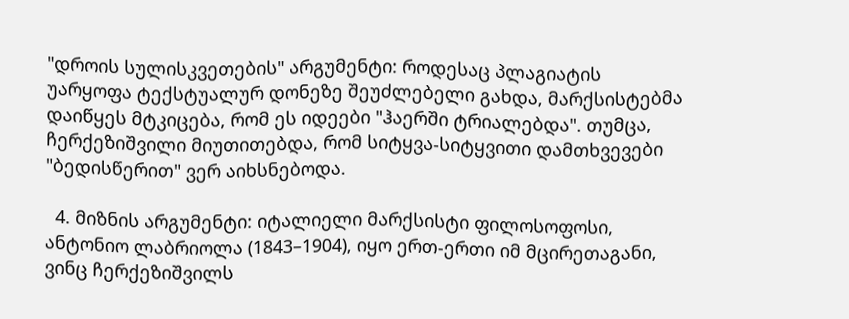"დროის სულისკვეთების" არგუმენტი: როდესაც პლაგიატის უარყოფა ტექსტუალურ დონეზე შეუძლებელი გახდა, მარქსისტებმა დაიწყეს მტკიცება, რომ ეს იდეები "ჰაერში ტრიალებდა". თუმცა, ჩერქეზიშვილი მიუთითებდა, რომ სიტყვა-სიტყვითი დამთხვევები "ბედისწერით" ვერ აიხსნებოდა.

  4. მიზნის არგუმენტი: იტალიელი მარქსისტი ფილოსოფოსი, ანტონიო ლაბრიოლა (1843–1904), იყო ერთ-ერთი იმ მცირეთაგანი, ვინც ჩერქეზიშვილს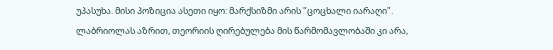უპასუხა. მისი პოზიცია ასეთი იყო: მარქსიზმი არის "ცოცხალი იარაღი". ლაბრიოლას აზრით, თეორიის ღირებულება მის წარმომავლობაში კი არა,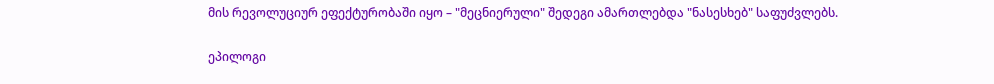მის რევოლუციურ ეფექტურობაში იყო – "მეცნიერული" შედეგი ამართლებდა "ნასესხებ" საფუძვლებს.

ეპილოგი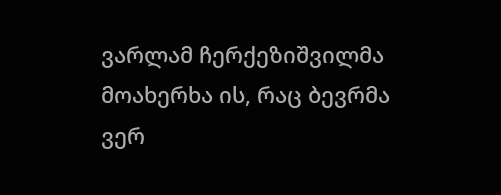ვარლამ ჩერქეზიშვილმა მოახერხა ის, რაც ბევრმა ვერ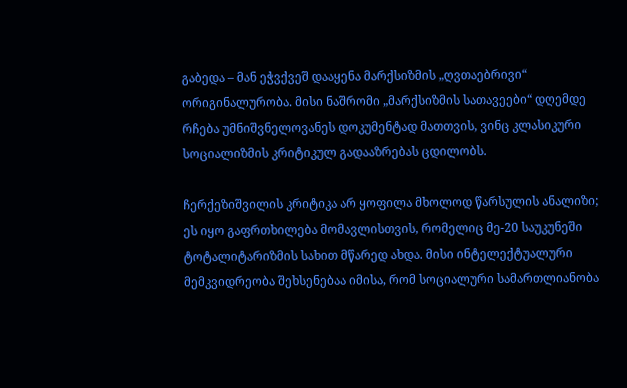გაბედა – მან ეჭვქვეშ დააყენა მარქსიზმის „ღვთაებრივი“ ორიგინალურობა. მისი ნაშრომი „მარქსიზმის სათავეები“ დღემდე რჩება უმნიშვნელოვანეს დოკუმენტად მათთვის, ვინც კლასიკური სოციალიზმის კრიტიკულ გადააზრებას ცდილობს.

ჩერქეზიშვილის კრიტიკა არ ყოფილა მხოლოდ წარსულის ანალიზი; ეს იყო გაფრთხილება მომავლისთვის, რომელიც მე-20 საუკუნეში ტოტალიტარიზმის სახით მწარედ ახდა. მისი ინტელექტუალური მემკვიდრეობა შეხსენებაა იმისა, რომ სოციალური სამართლიანობა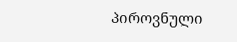პიროვნული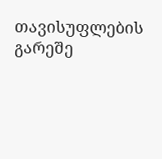თავისუფლების გარეშე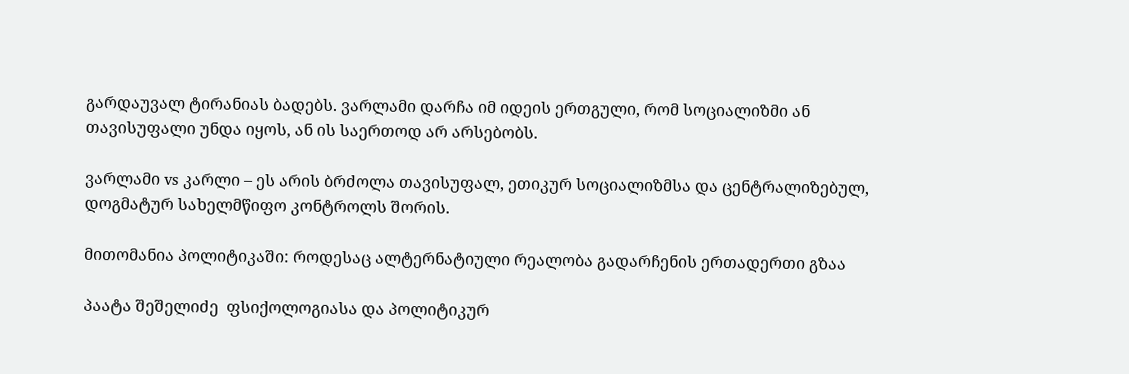გარდაუვალ ტირანიას ბადებს. ვარლამი დარჩა იმ იდეის ერთგული, რომ სოციალიზმი ან თავისუფალი უნდა იყოს, ან ის საერთოდ არ არსებობს.

ვარლამი vs კარლი – ეს არის ბრძოლა თავისუფალ, ეთიკურ სოციალიზმსა და ცენტრალიზებულ, დოგმატურ სახელმწიფო კონტროლს შორის.

მითომანია პოლიტიკაში: როდესაც ალტერნატიული რეალობა გადარჩენის ერთადერთი გზაა

პაატა შეშელიძე  ფსიქოლოგიასა და პოლიტიკურ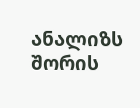ანალიზს შორის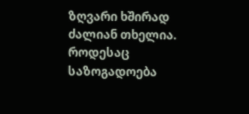ზღვარი ხშირად ძალიან თხელია. როდესაც საზოგადოება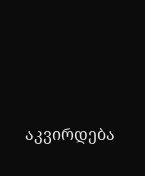აკვირდება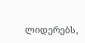ლიდერებს,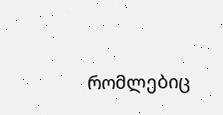რომლებიც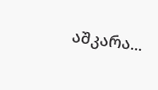აშკარა...